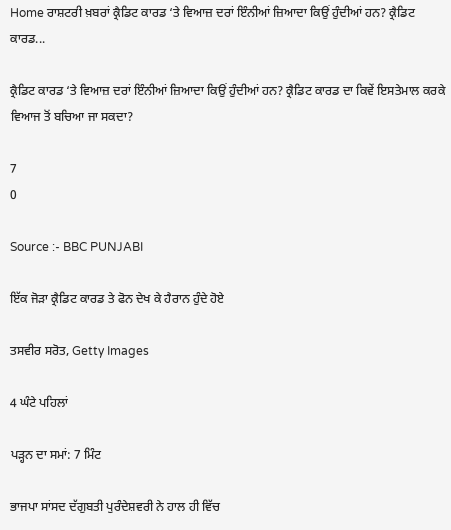Home ਰਾਸ਼ਟਰੀ ਖ਼ਬਰਾਂ ਕ੍ਰੈਡਿਟ ਕਾਰਡ ‘ਤੇ ਵਿਆਜ਼ ਦਰਾਂ ਇੰਨੀਆਂ ਜ਼ਿਆਦਾ ਕਿਉਂ ਹੁੰਦੀਆਂ ਹਨ? ਕ੍ਰੈਡਿਟ ਕਾਰਡ...

ਕ੍ਰੈਡਿਟ ਕਾਰਡ ‘ਤੇ ਵਿਆਜ਼ ਦਰਾਂ ਇੰਨੀਆਂ ਜ਼ਿਆਦਾ ਕਿਉਂ ਹੁੰਦੀਆਂ ਹਨ? ਕ੍ਰੈਡਿਟ ਕਾਰਡ ਦਾ ਕਿਵੇਂ ਇਸਤੇਮਾਲ ਕਰਕੇ ਵਿਆਜ ਤੋਂ ਬਚਿਆ ਜਾ ਸਕਦਾ?

7
0

Source :- BBC PUNJABI

ਇੱਕ ਜੋੜਾ ਕ੍ਰੈਡਿਟ ਕਾਰਡ ਤੇ ਫੋਨ ਦੇਖ ਕੇ ਹੈਰਾਨ ਹੁੰਦੇ ਹੋਏ

ਤਸਵੀਰ ਸਰੋਤ, Getty Images

4 ਘੰਟੇ ਪਹਿਲਾਂ

ਪੜ੍ਹਨ ਦਾ ਸਮਾਂ: 7 ਮਿੰਟ

ਭਾਜਪਾ ਸਾਂਸਦ ਦੱਗੁਬਤੀ ਪੁਰੰਦੇਸ਼ਵਰੀ ਨੇ ਹਾਲ ਹੀ ਵਿੱਚ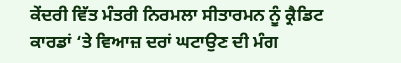ਕੇਂਦਰੀ ਵਿੱਤ ਮੰਤਰੀ ਨਿਰਮਲਾ ਸੀਤਾਰਮਨ ਨੂੰ ਕ੍ਰੈਡਿਟ ਕਾਰਡਾਂ ‘ਤੇ ਵਿਆਜ਼ ਦਰਾਂ ਘਟਾਉਣ ਦੀ ਮੰਗ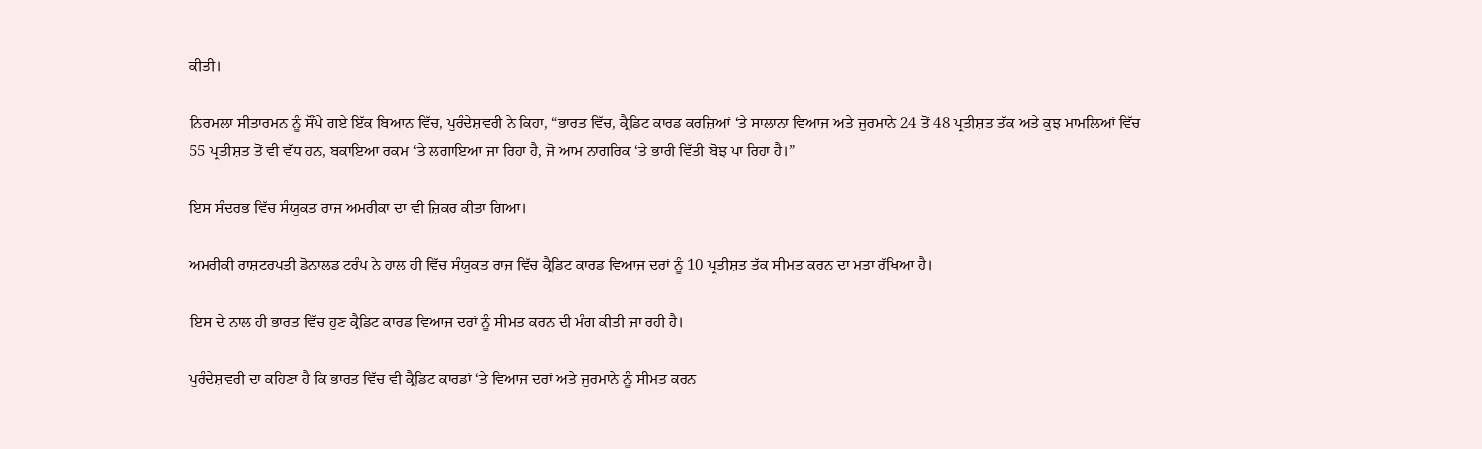ਕੀਤੀ।

ਨਿਰਮਲਾ ਸੀਤਾਰਮਨ ਨੂੰ ਸੌਂਪੇ ਗਏ ਇੱਕ ਬਿਆਨ ਵਿੱਚ, ਪੁਰੰਦੇਸ਼ਵਰੀ ਨੇ ਕਿਹਾ, “ਭਾਰਤ ਵਿੱਚ, ਕ੍ਰੈਡਿਟ ਕਾਰਡ ਕਰਜ਼ਿਆਂ ‘ਤੇ ਸਾਲਾਨਾ ਵਿਆਜ ਅਤੇ ਜੁਰਮਾਨੇ 24 ਤੋਂ 48 ਪ੍ਰਤੀਸ਼ਤ ਤੱਕ ਅਤੇ ਕੁਝ ਮਾਮਲਿਆਂ ਵਿੱਚ 55 ਪ੍ਰਤੀਸ਼ਤ ਤੋਂ ਵੀ ਵੱਧ ਹਨ, ਬਕਾਇਆ ਰਕਮ ‘ਤੇ ਲਗਾਇਆ ਜਾ ਰਿਹਾ ਹੈ, ਜੋ ਆਮ ਨਾਗਰਿਕ ‘ਤੇ ਭਾਰੀ ਵਿੱਤੀ ਬੋਝ ਪਾ ਰਿਹਾ ਹੈ।”

ਇਸ ਸੰਦਰਭ ਵਿੱਚ ਸੰਯੁਕਤ ਰਾਜ ਅਮਰੀਕਾ ਦਾ ਵੀ ਜ਼ਿਕਰ ਕੀਤਾ ਗਿਆ।

ਅਮਰੀਕੀ ਰਾਸ਼ਟਰਪਤੀ ਡੋਨਾਲਡ ਟਰੰਪ ਨੇ ਹਾਲ ਹੀ ਵਿੱਚ ਸੰਯੁਕਤ ਰਾਜ ਵਿੱਚ ਕ੍ਰੈਡਿਟ ਕਾਰਡ ਵਿਆਜ ਦਰਾਂ ਨੂੰ 10 ਪ੍ਰਤੀਸ਼ਤ ਤੱਕ ਸੀਮਤ ਕਰਨ ਦਾ ਮਤਾ ਰੱਖਿਆ ਹੈ।

ਇਸ ਦੇ ਨਾਲ ਹੀ ਭਾਰਤ ਵਿੱਚ ਹੁਣ ਕ੍ਰੈਡਿਟ ਕਾਰਡ ਵਿਆਜ ਦਰਾਂ ਨੂੰ ਸੀਮਤ ਕਰਨ ਦੀ ਮੰਗ ਕੀਤੀ ਜਾ ਰਹੀ ਹੈ।

ਪੁਰੰਦੇਸ਼ਵਰੀ ਦਾ ਕਹਿਣਾ ਹੈ ਕਿ ਭਾਰਤ ਵਿੱਚ ਵੀ ਕ੍ਰੈਡਿਟ ਕਾਰਡਾਂ ‘ਤੇ ਵਿਆਜ ਦਰਾਂ ਅਤੇ ਜੁਰਮਾਨੇ ਨੂੰ ਸੀਮਤ ਕਰਨ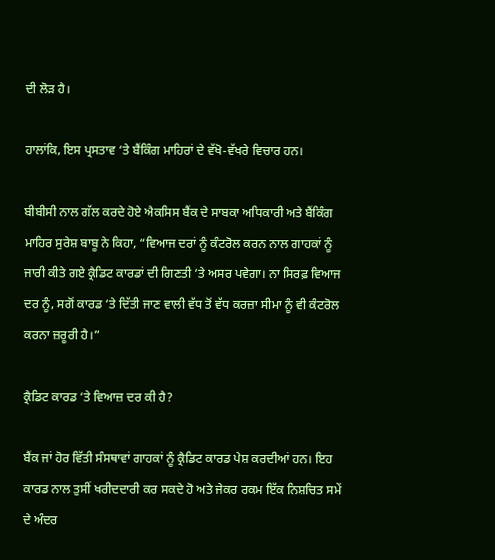ਦੀ ਲੋੜ ਹੈ।

ਹਾਲਾਂਕਿ, ਇਸ ਪ੍ਰਸਤਾਵ ‘ਤੇ ਬੈਂਕਿੰਗ ਮਾਹਿਰਾਂ ਦੇ ਵੱਖੋ-ਵੱਖਰੇ ਵਿਚਾਰ ਹਨ।

ਬੀਬੀਸੀ ਨਾਲ ਗੱਲ ਕਰਦੇ ਹੋਏ ਐਕਸਿਸ ਬੈਂਕ ਦੇ ਸਾਬਕਾ ਅਧਿਕਾਰੀ ਅਤੇ ਬੈਂਕਿੰਗ ਮਾਹਿਰ ਸੁਰੇਸ਼ ਬਾਬੂ ਨੇ ਕਿਹਾ, “ਵਿਆਜ ਦਰਾਂ ਨੂੰ ਕੰਟਰੋਲ ਕਰਨ ਨਾਲ ਗਾਹਕਾਂ ਨੂੰ ਜਾਰੀ ਕੀਤੇ ਗਏ ਕ੍ਰੈਡਿਟ ਕਾਰਡਾਂ ਦੀ ਗਿਣਤੀ ‘ਤੇ ਅਸਰ ਪਵੇਗਾ। ਨਾ ਸਿਰਫ਼ ਵਿਆਜ ਦਰ ਨੂੰ, ਸਗੋਂ ਕਾਰਡ ‘ਤੇ ਦਿੱਤੀ ਜਾਣ ਵਾਲੀ ਵੱਧ ਤੋਂ ਵੱਧ ਕਰਜ਼ਾ ਸੀਮਾ ਨੂੰ ਵੀ ਕੰਟਰੋਲ ਕਰਨਾ ਜ਼ਰੂਰੀ ਹੈ।”

ਕ੍ਰੈਡਿਟ ਕਾਰਡ ‘ਤੇ ਵਿਆਜ਼ ਦਰ ਕੀ ਹੈ?

ਬੈਂਕ ਜਾਂ ਹੋਰ ਵਿੱਤੀ ਸੰਸਥਾਵਾਂ ਗਾਹਕਾਂ ਨੂੰ ਕ੍ਰੈਡਿਟ ਕਾਰਡ ਪੇਸ਼ ਕਰਦੀਆਂ ਹਨ। ਇਹ ਕਾਰਡ ਨਾਲ ਤੁਸੀਂ ਖਰੀਦਦਾਰੀ ਕਰ ਸਕਦੇ ਹੋ ਅਤੇ ਜੇਕਰ ਰਕਮ ਇੱਕ ਨਿਸ਼ਚਿਤ ਸਮੇਂ ਦੇ ਅੰਦਰ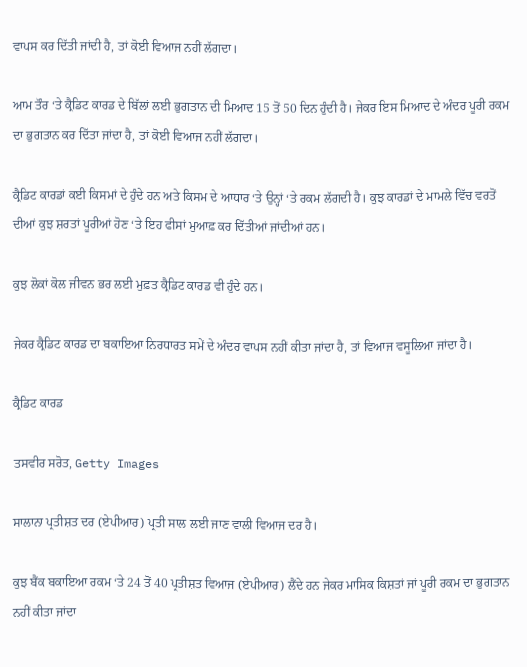ਵਾਪਸ ਕਰ ਦਿੱਤੀ ਜਾਂਦੀ ਹੈ, ਤਾਂ ਕੋਈ ਵਿਆਜ ਨਹੀਂ ਲੱਗਦਾ।

ਆਮ ਤੌਰ ‘ਤੇ ਕ੍ਰੈਡਿਟ ਕਾਰਡ ਦੇ ਬਿੱਲਾਂ ਲਈ ਭੁਗਤਾਨ ਦੀ ਮਿਆਦ 15 ਤੋਂ 50 ਦਿਨ ਹੁੰਦੀ ਹੈ। ਜੇਕਰ ਇਸ ਮਿਆਦ ਦੇ ਅੰਦਰ ਪੂਰੀ ਰਕਮ ਦਾ ਭੁਗਤਾਨ ਕਰ ਦਿੱਤਾ ਜਾਂਦਾ ਹੈ, ਤਾਂ ਕੋਈ ਵਿਆਜ ਨਹੀਂ ਲੱਗਦਾ।

ਕ੍ਰੈਡਿਟ ਕਾਰਡਾਂ ਕਈ ਕਿਸਮਾਂ ਦੇ ਹੁੰਦੇ ਹਨ ਅਤੇ ਕਿਸਮ ਦੇ ਆਧਾਰ ‘ਤੇ ਉਨ੍ਹਾਂ ‘ਤੇ ਰਕਮ ਲੱਗਦੀ ਹੈ। ਕੁਝ ਕਾਰਡਾਂ ਦੇ ਮਾਮਲੇ ਵਿੱਚ ਵਰਤੋਂ ਦੀਆਂ ਕੁਝ ਸ਼ਰਤਾਂ ਪੂਰੀਆਂ ਹੋਣ ‘ਤੇ ਇਹ ਫੀਸਾਂ ਮੁਆਫ਼ ਕਰ ਦਿੱਤੀਆਂ ਜਾਂਦੀਆਂ ਹਨ।

ਕੁਝ ਲੋਕਾਂ ਕੋਲ ਜੀਵਨ ਭਰ ਲਈ ਮੁਫ਼ਤ ਕ੍ਰੈਡਿਟ ਕਾਰਡ ਵੀ ਹੁੰਦੇ ਹਨ।

ਜੇਕਰ ਕ੍ਰੈਡਿਟ ਕਾਰਡ ਦਾ ਬਕਾਇਆ ਨਿਰਧਾਰਤ ਸਮੇਂ ਦੇ ਅੰਦਰ ਵਾਪਸ ਨਹੀਂ ਕੀਤਾ ਜਾਂਦਾ ਹੈ, ਤਾਂ ਵਿਆਜ ਵਸੂਲਿਆ ਜਾਂਦਾ ਹੈ।

ਕ੍ਰੈਡਿਟ ਕਾਰਡ

ਤਸਵੀਰ ਸਰੋਤ, Getty Images

ਸਾਲਾਨਾ ਪ੍ਰਤੀਸ਼ਤ ਦਰ (ਏਪੀਆਰ) ਪ੍ਰਤੀ ਸਾਲ ਲਈ ਜਾਣ ਵਾਲੀ ਵਿਆਜ ਦਰ ਹੈ।

ਕੁਝ ਬੈਂਕ ਬਕਾਇਆ ਰਕਮ ‘ਤੇ 24 ਤੋਂ 40 ਪ੍ਰਤੀਸ਼ਤ ਵਿਆਜ (ਏਪੀਆਰ) ਲੈਂਦੇ ਹਨ ਜੇਕਰ ਮਾਸਿਕ ਕਿਸ਼ਤਾਂ ਜਾਂ ਪੂਰੀ ਰਕਮ ਦਾ ਭੁਗਤਾਨ ਨਹੀਂ ਕੀਤਾ ਜਾਂਦਾ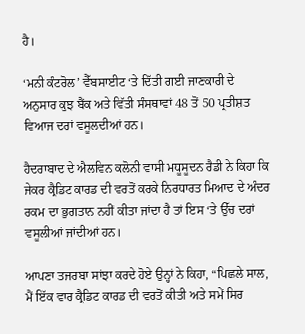ਹੈ।

‘ਮਨੀ ਕੰਟਰੋਲ’ ਵੈੱਬਸਾਈਟ ‘ਤੇ ਦਿੱਤੀ ਗਈ ਜਾਣਕਾਰੀ ਦੇ ਅਨੁਸਾਰ ਕੁਝ ਬੈਂਕ ਅਤੇ ਵਿੱਤੀ ਸੰਸਥਾਵਾਂ 48 ਤੋਂ 50 ਪ੍ਰਤੀਸ਼ਤ ਵਿਆਜ ਦਰਾਂ ਵਸੂਲਦੀਆਂ ਹਨ।

ਹੈਦਰਾਬਾਦ ਦੇ ਐਲਵਿਨ ਕਲੋਨੀ ਵਾਸੀ ਮਧੂਸੂਦਨ ਰੈਡੀ ਨੇ ਕਿਹਾ ਕਿ ਜੇਕਰ ਕ੍ਰੈਡਿਟ ਕਾਰਡ ਦੀ ਵਰਤੋਂ ਕਰਕੇ ਨਿਰਧਾਰਤ ਮਿਆਦ ਦੇ ਅੰਦਰ ਰਕਮ ਦਾ ਭੁਗਤਾਨ ਨਹੀਂ ਕੀਤਾ ਜਾਂਦਾ ਹੈ ਤਾਂ ਇਸ ‘ਤੇ ਉੱਚ ਦਰਾਂ ਵਸੂਲੀਆਂ ਜਾਂਦੀਆਂ ਹਨ।

ਆਪਣਾ ਤਜਰਬਾ ਸਾਂਝਾ ਕਰਦੇ ਹੋਏ ਉਨ੍ਹਾਂ ਨੇ ਕਿਹਾ, “ਪਿਛਲੇ ਸਾਲ, ਮੈਂ ਇੱਕ ਵਾਰ ਕ੍ਰੈਡਿਟ ਕਾਰਡ ਦੀ ਵਰਤੋਂ ਕੀਤੀ ਅਤੇ ਸਮੇਂ ਸਿਰ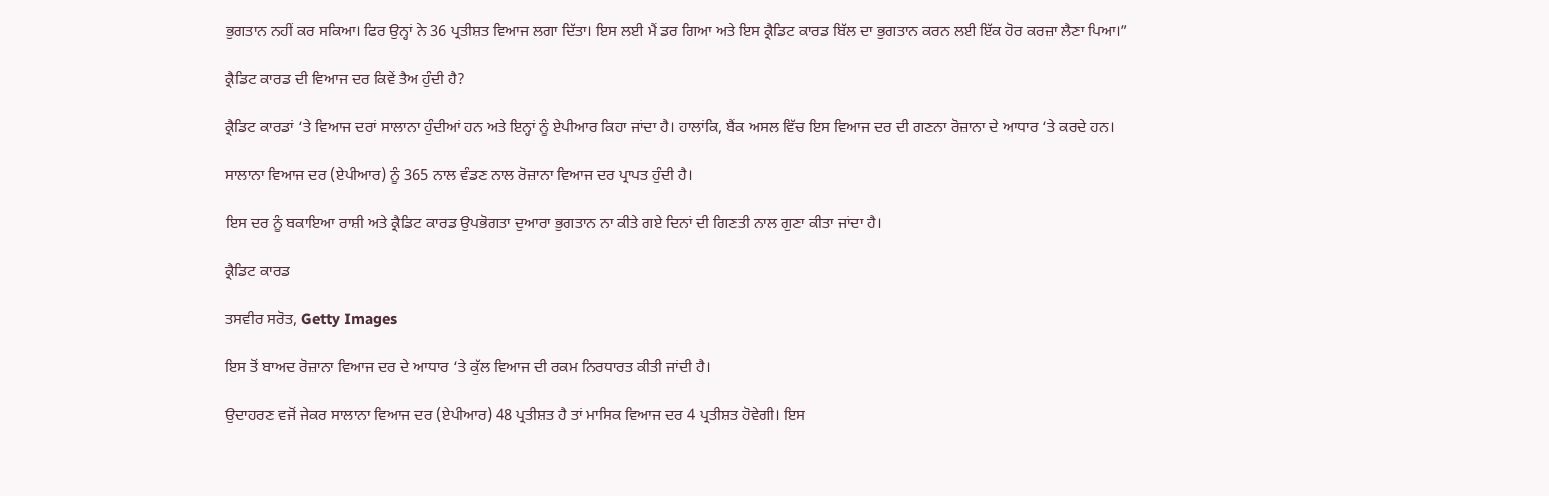ਭੁਗਤਾਨ ਨਹੀਂ ਕਰ ਸਕਿਆ। ਫਿਰ ਉਨ੍ਹਾਂ ਨੇ 36 ਪ੍ਰਤੀਸ਼ਤ ਵਿਆਜ ਲਗਾ ਦਿੱਤਾ। ਇਸ ਲਈ ਮੈਂ ਡਰ ਗਿਆ ਅਤੇ ਇਸ ਕ੍ਰੈਡਿਟ ਕਾਰਡ ਬਿੱਲ ਦਾ ਭੁਗਤਾਨ ਕਰਨ ਲਈ ਇੱਕ ਹੋਰ ਕਰਜ਼ਾ ਲੈਣਾ ਪਿਆ।”

ਕ੍ਰੈਡਿਟ ਕਾਰਡ ਦੀ ਵਿਆਜ ਦਰ ਕਿਵੇਂ ਤੈਅ ਹੁੰਦੀ ਹੈ?

ਕ੍ਰੈਡਿਟ ਕਾਰਡਾਂ ‘ਤੇ ਵਿਆਜ ਦਰਾਂ ਸਾਲਾਨਾ ਹੁੰਦੀਆਂ ਹਨ ਅਤੇ ਇਨ੍ਹਾਂ ਨੂੰ ਏਪੀਆਰ ਕਿਹਾ ਜਾਂਦਾ ਹੈ। ਹਾਲਾਂਕਿ, ਬੈਂਕ ਅਸਲ ਵਿੱਚ ਇਸ ਵਿਆਜ ਦਰ ਦੀ ਗਣਨਾ ਰੋਜ਼ਾਨਾ ਦੇ ਆਧਾਰ ‘ਤੇ ਕਰਦੇ ਹਨ।

ਸਾਲਾਨਾ ਵਿਆਜ ਦਰ (ਏਪੀਆਰ) ਨੂੰ 365 ਨਾਲ ਵੰਡਣ ਨਾਲ ਰੋਜ਼ਾਨਾ ਵਿਆਜ ਦਰ ਪ੍ਰਾਪਤ ਹੁੰਦੀ ਹੈ।

ਇਸ ਦਰ ਨੂੰ ਬਕਾਇਆ ਰਾਸ਼ੀ ਅਤੇ ਕ੍ਰੈਡਿਟ ਕਾਰਡ ਉਪਭੋਗਤਾ ਦੁਆਰਾ ਭੁਗਤਾਨ ਨਾ ਕੀਤੇ ਗਏ ਦਿਨਾਂ ਦੀ ਗਿਣਤੀ ਨਾਲ ਗੁਣਾ ਕੀਤਾ ਜਾਂਦਾ ਹੈ।

ਕ੍ਰੈਡਿਟ ਕਾਰਡ

ਤਸਵੀਰ ਸਰੋਤ, Getty Images

ਇਸ ਤੋਂ ਬਾਅਦ ਰੋਜ਼ਾਨਾ ਵਿਆਜ ਦਰ ਦੇ ਆਧਾਰ ‘ਤੇ ਕੁੱਲ ਵਿਆਜ ਦੀ ਰਕਮ ਨਿਰਧਾਰਤ ਕੀਤੀ ਜਾਂਦੀ ਹੈ।

ਉਦਾਹਰਣ ਵਜੋਂ ਜੇਕਰ ਸਾਲਾਨਾ ਵਿਆਜ ਦਰ (ਏਪੀਆਰ) 48 ਪ੍ਰਤੀਸ਼ਤ ਹੈ ਤਾਂ ਮਾਸਿਕ ਵਿਆਜ ਦਰ 4 ਪ੍ਰਤੀਸ਼ਤ ਹੋਵੇਗੀ। ਇਸ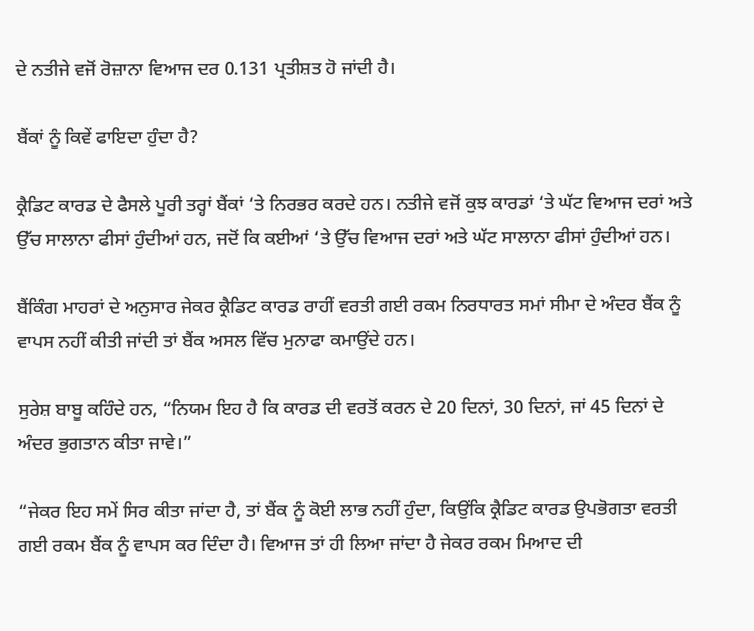ਦੇ ਨਤੀਜੇ ਵਜੋਂ ਰੋਜ਼ਾਨਾ ਵਿਆਜ ਦਰ 0.131 ਪ੍ਰਤੀਸ਼ਤ ਹੋ ਜਾਂਦੀ ਹੈ।

ਬੈਂਕਾਂ ਨੂੰ ਕਿਵੇਂ ਫਾਇਦਾ ਹੁੰਦਾ ਹੈ?

ਕ੍ਰੈਡਿਟ ਕਾਰਡ ਦੇ ਫੈਸਲੇ ਪੂਰੀ ਤਰ੍ਹਾਂ ਬੈਂਕਾਂ ‘ਤੇ ਨਿਰਭਰ ਕਰਦੇ ਹਨ। ਨਤੀਜੇ ਵਜੋਂ ਕੁਝ ਕਾਰਡਾਂ ‘ਤੇ ਘੱਟ ਵਿਆਜ ਦਰਾਂ ਅਤੇ ਉੱਚ ਸਾਲਾਨਾ ਫੀਸਾਂ ਹੁੰਦੀਆਂ ਹਨ, ਜਦੋਂ ਕਿ ਕਈਆਂ ‘ਤੇ ਉੱਚ ਵਿਆਜ ਦਰਾਂ ਅਤੇ ਘੱਟ ਸਾਲਾਨਾ ਫੀਸਾਂ ਹੁੰਦੀਆਂ ਹਨ।

ਬੈਂਕਿੰਗ ਮਾਹਰਾਂ ਦੇ ਅਨੁਸਾਰ ਜੇਕਰ ਕ੍ਰੈਡਿਟ ਕਾਰਡ ਰਾਹੀਂ ਵਰਤੀ ਗਈ ਰਕਮ ਨਿਰਧਾਰਤ ਸਮਾਂ ਸੀਮਾ ਦੇ ਅੰਦਰ ਬੈਂਕ ਨੂੰ ਵਾਪਸ ਨਹੀਂ ਕੀਤੀ ਜਾਂਦੀ ਤਾਂ ਬੈਂਕ ਅਸਲ ਵਿੱਚ ਮੁਨਾਫਾ ਕਮਾਉਂਦੇ ਹਨ।

ਸੁਰੇਸ਼ ਬਾਬੂ ਕਹਿੰਦੇ ਹਨ, “ਨਿਯਮ ਇਹ ਹੈ ਕਿ ਕਾਰਡ ਦੀ ਵਰਤੋਂ ਕਰਨ ਦੇ 20 ਦਿਨਾਂ, 30 ਦਿਨਾਂ, ਜਾਂ 45 ਦਿਨਾਂ ਦੇ ਅੰਦਰ ਭੁਗਤਾਨ ਕੀਤਾ ਜਾਵੇ।”

“ਜੇਕਰ ਇਹ ਸਮੇਂ ਸਿਰ ਕੀਤਾ ਜਾਂਦਾ ਹੈ, ਤਾਂ ਬੈਂਕ ਨੂੰ ਕੋਈ ਲਾਭ ਨਹੀਂ ਹੁੰਦਾ, ਕਿਉਂਕਿ ਕ੍ਰੈਡਿਟ ਕਾਰਡ ਉਪਭੋਗਤਾ ਵਰਤੀ ਗਈ ਰਕਮ ਬੈਂਕ ਨੂੰ ਵਾਪਸ ਕਰ ਦਿੰਦਾ ਹੈ। ਵਿਆਜ ਤਾਂ ਹੀ ਲਿਆ ਜਾਂਦਾ ਹੈ ਜੇਕਰ ਰਕਮ ਮਿਆਦ ਦੀ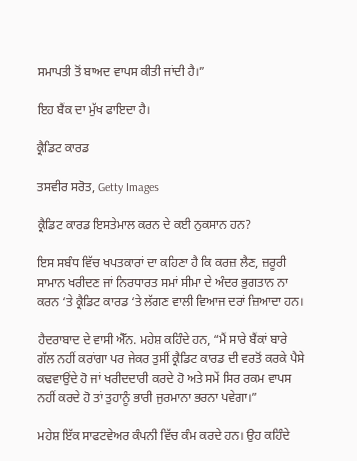ਸਮਾਪਤੀ ਤੋਂ ਬਾਅਦ ਵਾਪਸ ਕੀਤੀ ਜਾਂਦੀ ਹੈ।”

ਇਹ ਬੈਂਕ ਦਾ ਮੁੱਖ ਫਾਇਦਾ ਹੈ।

ਕ੍ਰੈਡਿਟ ਕਾਰਡ

ਤਸਵੀਰ ਸਰੋਤ, Getty Images

ਕ੍ਰੈਡਿਟ ਕਾਰਡ ਇਸਤੇਮਾਲ ਕਰਨ ਦੇ ਕਈ ਨੁਕਸਾਨ ਹਨ?

ਇਸ ਸਬੰਧ ਵਿੱਚ ਖਪਤਕਾਰਾਂ ਦਾ ਕਹਿਣਾ ਹੈ ਕਿ ਕਰਜ਼ ਲੈਣ, ਜ਼ਰੂਰੀ ਸਾਮਾਨ ਖਰੀਦਣ ਜਾਂ ਨਿਰਧਾਰਤ ਸਮਾਂ ਸੀਮਾ ਦੇ ਅੰਦਰ ਭੁਗਤਾਨ ਨਾ ਕਰਨ ‘ਤੇ ਕ੍ਰੈਡਿਟ ਕਾਰਡ ‘ਤੇ ਲੱਗਣ ਵਾਲੀ ਵਿਆਜ ਦਰਾਂ ਜ਼ਿਆਦਾ ਹਨ।

ਹੈਦਰਾਬਾਦ ਦੇ ਵਾਸੀ ਐੱਨ. ਮਹੇਸ਼ ਕਹਿੰਦੇ ਹਨ, “ਮੈਂ ਸਾਰੇ ਬੈਂਕਾਂ ਬਾਰੇ ਗੱਲ ਨਹੀਂ ਕਰਾਂਗਾ ਪਰ ਜੇਕਰ ਤੁਸੀਂ ਕ੍ਰੈਡਿਟ ਕਾਰਡ ਦੀ ਵਰਤੋਂ ਕਰਕੇ ਪੈਸੇ ਕਢਵਾਉਂਦੇ ਹੋ ਜਾਂ ਖਰੀਦਦਾਰੀ ਕਰਦੇ ਹੋ ਅਤੇ ਸਮੇਂ ਸਿਰ ਰਕਮ ਵਾਪਸ ਨਹੀਂ ਕਰਦੇ ਹੋ ਤਾਂ ਤੁਹਾਨੂੰ ਭਾਰੀ ਜੁਰਮਾਨਾ ਭਰਨਾ ਪਵੇਗਾ।”

ਮਹੇਸ਼ ਇੱਕ ਸਾਫਟਵੇਅਰ ਕੰਪਨੀ ਵਿੱਚ ਕੰਮ ਕਰਦੇ ਹਨ। ਉਹ ਕਹਿੰਦੇ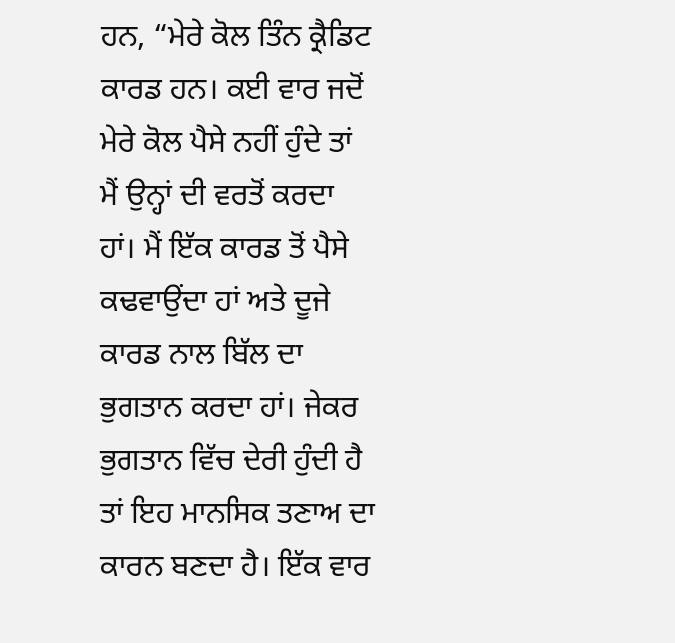ਹਨ, “ਮੇਰੇ ਕੋਲ ਤਿੰਨ ਕ੍ਰੈਡਿਟ ਕਾਰਡ ਹਨ। ਕਈ ਵਾਰ ਜਦੋਂ ਮੇਰੇ ਕੋਲ ਪੈਸੇ ਨਹੀਂ ਹੁੰਦੇ ਤਾਂ ਮੈਂ ਉਨ੍ਹਾਂ ਦੀ ਵਰਤੋਂ ਕਰਦਾ ਹਾਂ। ਮੈਂ ਇੱਕ ਕਾਰਡ ਤੋਂ ਪੈਸੇ ਕਢਵਾਉਂਦਾ ਹਾਂ ਅਤੇ ਦੂਜੇ ਕਾਰਡ ਨਾਲ ਬਿੱਲ ਦਾ ਭੁਗਤਾਨ ਕਰਦਾ ਹਾਂ। ਜੇਕਰ ਭੁਗਤਾਨ ਵਿੱਚ ਦੇਰੀ ਹੁੰਦੀ ਹੈ ਤਾਂ ਇਹ ਮਾਨਸਿਕ ਤਣਾਅ ਦਾ ਕਾਰਨ ਬਣਦਾ ਹੈ। ਇੱਕ ਵਾਰ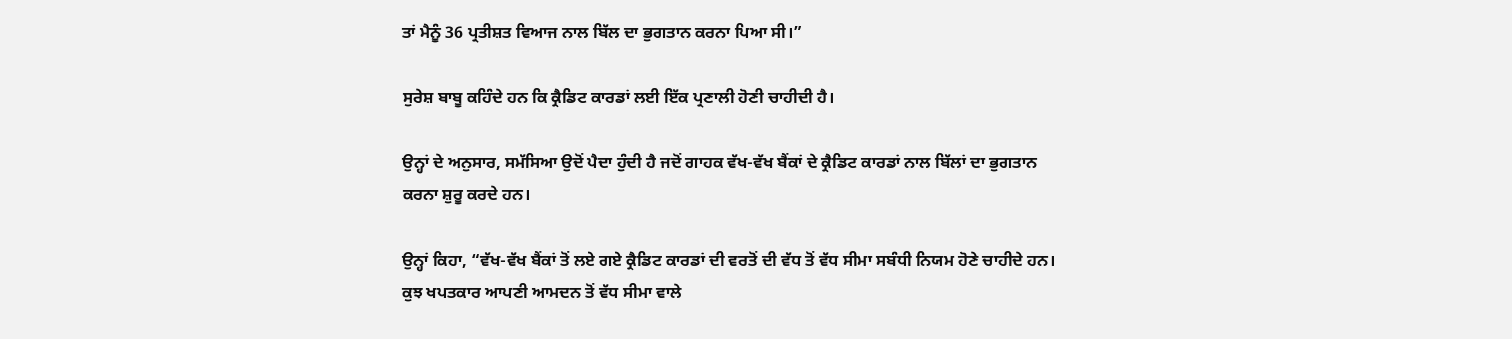ਤਾਂ ਮੈਨੂੰ 36 ਪ੍ਰਤੀਸ਼ਤ ਵਿਆਜ ਨਾਲ ਬਿੱਲ ਦਾ ਭੁਗਤਾਨ ਕਰਨਾ ਪਿਆ ਸੀ।”

ਸੁਰੇਸ਼ ਬਾਬੂ ਕਹਿੰਦੇ ਹਨ ਕਿ ਕ੍ਰੈਡਿਟ ਕਾਰਡਾਂ ਲਈ ਇੱਕ ਪ੍ਰਣਾਲੀ ਹੋਣੀ ਚਾਹੀਦੀ ਹੈ।

ਉਨ੍ਹਾਂ ਦੇ ਅਨੁਸਾਰ, ਸਮੱਸਿਆ ਉਦੋਂ ਪੈਦਾ ਹੁੰਦੀ ਹੈ ਜਦੋਂ ਗਾਹਕ ਵੱਖ-ਵੱਖ ਬੈਂਕਾਂ ਦੇ ਕ੍ਰੈਡਿਟ ਕਾਰਡਾਂ ਨਾਲ ਬਿੱਲਾਂ ਦਾ ਭੁਗਤਾਨ ਕਰਨਾ ਸ਼ੁਰੂ ਕਰਦੇ ਹਨ।

ਉਨ੍ਹਾਂ ਕਿਹਾ, “ਵੱਖ-ਵੱਖ ਬੈਂਕਾਂ ਤੋਂ ਲਏ ਗਏ ਕ੍ਰੈਡਿਟ ਕਾਰਡਾਂ ਦੀ ਵਰਤੋਂ ਦੀ ਵੱਧ ਤੋਂ ਵੱਧ ਸੀਮਾ ਸਬੰਧੀ ਨਿਯਮ ਹੋਣੇ ਚਾਹੀਦੇ ਹਨ। ਕੁਝ ਖਪਤਕਾਰ ਆਪਣੀ ਆਮਦਨ ਤੋਂ ਵੱਧ ਸੀਮਾ ਵਾਲੇ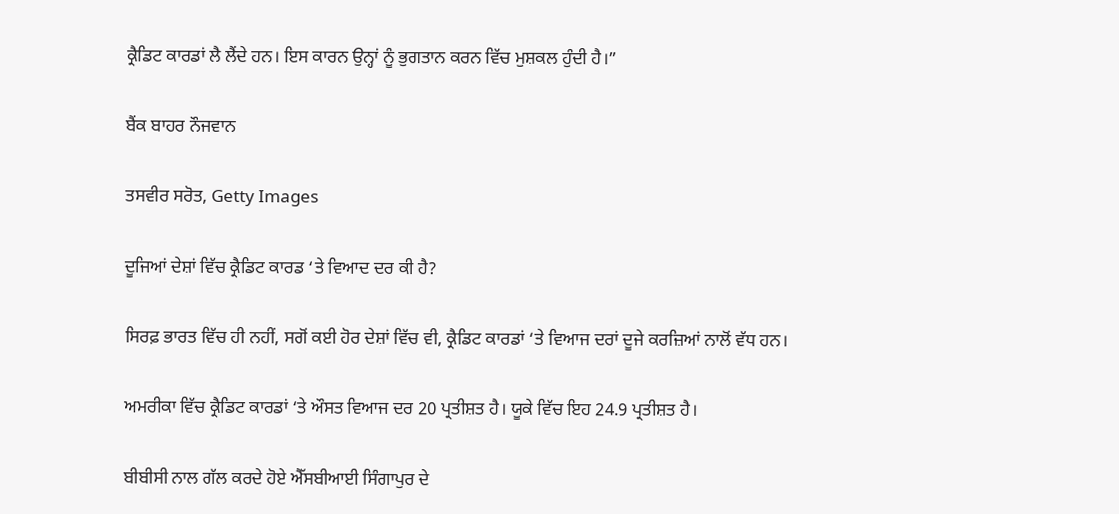ਕ੍ਰੈਡਿਟ ਕਾਰਡਾਂ ਲੈ ਲੈਂਦੇ ਹਨ। ਇਸ ਕਾਰਨ ਉਨ੍ਹਾਂ ਨੂੰ ਭੁਗਤਾਨ ਕਰਨ ਵਿੱਚ ਮੁਸ਼ਕਲ ਹੁੰਦੀ ਹੈ।”

ਬੈਂਕ ਬਾਹਰ ਨੌਜਵਾਨ

ਤਸਵੀਰ ਸਰੋਤ, Getty Images

ਦੂਜਿਆਂ ਦੇਸ਼ਾਂ ਵਿੱਚ ਕ੍ਰੈਡਿਟ ਕਾਰਡ ‘ਤੇ ਵਿਆਦ ਦਰ ਕੀ ਹੈ?

ਸਿਰਫ਼ ਭਾਰਤ ਵਿੱਚ ਹੀ ਨਹੀਂ, ਸਗੋਂ ਕਈ ਹੋਰ ਦੇਸ਼ਾਂ ਵਿੱਚ ਵੀ, ਕ੍ਰੈਡਿਟ ਕਾਰਡਾਂ ‘ਤੇ ਵਿਆਜ ਦਰਾਂ ਦੂਜੇ ਕਰਜ਼ਿਆਂ ਨਾਲੋਂ ਵੱਧ ਹਨ।

ਅਮਰੀਕਾ ਵਿੱਚ ਕ੍ਰੈਡਿਟ ਕਾਰਡਾਂ ‘ਤੇ ਔਸਤ ਵਿਆਜ ਦਰ 20 ਪ੍ਰਤੀਸ਼ਤ ਹੈ। ਯੂਕੇ ਵਿੱਚ ਇਹ 24.9 ਪ੍ਰਤੀਸ਼ਤ ਹੈ।

ਬੀਬੀਸੀ ਨਾਲ ਗੱਲ ਕਰਦੇ ਹੋਏ ਐੱਸਬੀਆਈ ਸਿੰਗਾਪੁਰ ਦੇ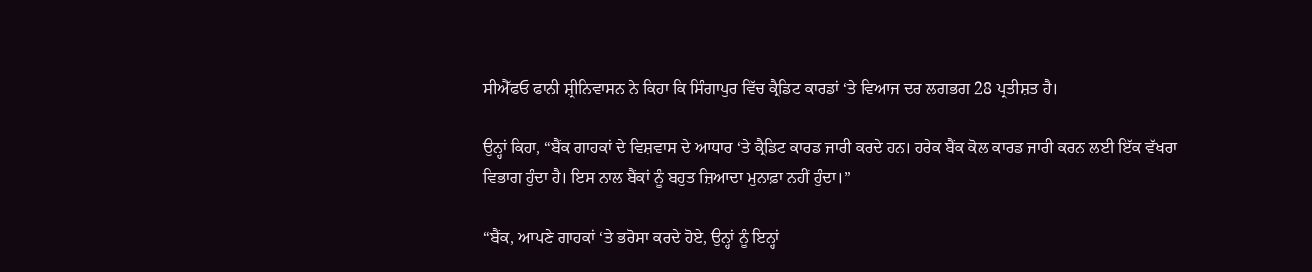ਸੀਐੱਫਓ ਫਾਨੀ ਸ਼੍ਰੀਨਿਵਾਸਨ ਨੇ ਕਿਹਾ ਕਿ ਸਿੰਗਾਪੁਰ ਵਿੱਚ ਕ੍ਰੈਡਿਟ ਕਾਰਡਾਂ ‘ਤੇ ਵਿਆਜ ਦਰ ਲਗਭਗ 28 ਪ੍ਰਤੀਸ਼ਤ ਹੈ।

ਉਨ੍ਹਾਂ ਕਿਹਾ, “ਬੈਂਕ ਗਾਹਕਾਂ ਦੇ ਵਿਸ਼ਵਾਸ ਦੇ ਆਧਾਰ ‘ਤੇ ਕ੍ਰੈਡਿਟ ਕਾਰਡ ਜਾਰੀ ਕਰਦੇ ਹਨ। ਹਰੇਕ ਬੈਂਕ ਕੋਲ ਕਾਰਡ ਜਾਰੀ ਕਰਨ ਲਈ ਇੱਕ ਵੱਖਰਾ ਵਿਭਾਗ ਹੁੰਦਾ ਹੈ। ਇਸ ਨਾਲ ਬੈਂਕਾਂ ਨੂੰ ਬਹੁਤ ਜ਼ਿਆਦਾ ਮੁਨਾਫ਼ਾ ਨਹੀਂ ਹੁੰਦਾ।”

“ਬੈਂਕ, ਆਪਣੇ ਗਾਹਕਾਂ ‘ਤੇ ਭਰੋਸਾ ਕਰਦੇ ਹੋਏ, ਉਨ੍ਹਾਂ ਨੂੰ ਇਨ੍ਹਾਂ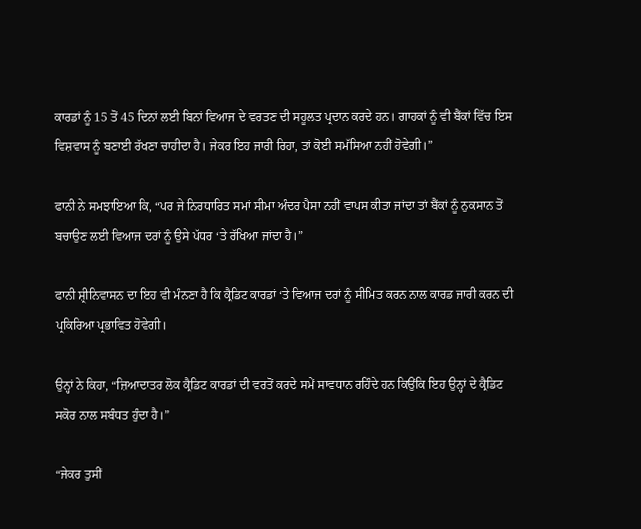ਕਾਰਡਾਂ ਨੂੰ 15 ਤੋਂ 45 ਦਿਨਾਂ ਲਈ ਬਿਨਾਂ ਵਿਆਜ ਦੇ ਵਰਤਣ ਦੀ ਸਹੂਲਤ ਪ੍ਰਦਾਨ ਕਰਦੇ ਹਨ। ਗਾਹਕਾਂ ਨੂੰ ਵੀ ਬੈਂਕਾਂ ਵਿੱਚ ਇਸ ਵਿਸ਼ਵਾਸ ਨੂੰ ਬਣਾਈ ਰੱਖਣਾ ਚਾਹੀਦਾ ਹੈ। ਜੇਕਰ ਇਹ ਜਾਰੀ ਰਿਹਾ, ਤਾਂ ਕੋਈ ਸਮੱਸਿਆ ਨਹੀਂ ਹੋਵੇਗੀ।”

ਫਾਨੀ ਨੇ ਸਮਝਾਇਆ ਕਿ, “ਪਰ ਜੇ ਨਿਰਧਾਰਿਤ ਸਮਾਂ ਸੀਮਾ ਅੰਦਰ ਪੈਸਾ ਨਹੀਂ ਵਾਪਸ ਕੀਤਾ ਜਾਂਦਾ ਤਾਂ ਬੈਂਕਾਂ ਨੂੰ ਨੁਕਸਾਨ ਤੋਂ ਬਚਾਉਣ ਲਈ ਵਿਆਜ ਦਰਾਂ ਨੂੰ ਉਸੇ ਪੱਧਰ ‘ਤੇ ਰੱਖਿਆ ਜਾਂਦਾ ਹੈ।”

ਫਾਨੀ ਸ਼੍ਰੀਨਿਵਾਸਨ ਦਾ ਇਹ ਵੀ ਮੰਨਣਾ ਹੈ ਕਿ ਕ੍ਰੈਡਿਟ ਕਾਰਡਾਂ ‘ਤੇ ਵਿਆਜ ਦਰਾਂ ਨੂੰ ਸੀਮਿਤ ਕਰਨ ਨਾਲ ਕਾਰਡ ਜਾਰੀ ਕਰਨ ਦੀ ਪ੍ਰਕਿਰਿਆ ਪ੍ਰਭਾਵਿਤ ਹੋਵੇਗੀ।

ਉਨ੍ਹਾਂ ਨੇ ਕਿਹਾ, “ਜ਼ਿਆਦਾਤਰ ਲੋਕ ਕ੍ਰੈਡਿਟ ਕਾਰਡਾਂ ਦੀ ਵਰਤੋਂ ਕਰਦੇ ਸਮੇਂ ਸਾਵਧਾਨ ਰਹਿੰਦੇ ਹਨ ਕਿਉਂਕਿ ਇਹ ਉਨ੍ਹਾਂ ਦੇ ਕ੍ਰੈਡਿਟ ਸਕੋਰ ਨਾਲ ਸਬੰਧਤ ਹੁੰਦਾ ਹੈ।”

“ਜੇਕਰ ਤੁਸੀਂ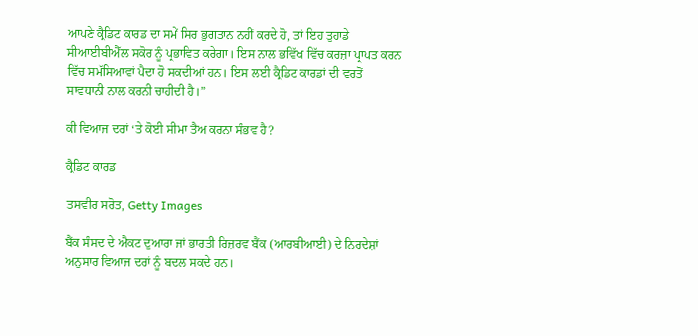ਆਪਣੇ ਕ੍ਰੈਡਿਟ ਕਾਰਡ ਦਾ ਸਮੇਂ ਸਿਰ ਭੁਗਤਾਨ ਨਹੀਂ ਕਰਦੇ ਹੋ, ਤਾਂ ਇਹ ਤੁਹਾਡੇ ਸੀਆਈਬੀਐੱਲ ਸਕੋਰ ਨੂੰ ਪ੍ਰਭਾਵਿਤ ਕਰੇਗਾ। ਇਸ ਨਾਲ ਭਵਿੱਖ ਵਿੱਚ ਕਰਜ਼ਾ ਪ੍ਰਾਪਤ ਕਰਨ ਵਿੱਚ ਸਮੱਸਿਆਵਾਂ ਪੈਦਾ ਹੋ ਸਕਦੀਆਂ ਹਨ। ਇਸ ਲਈ ਕ੍ਰੈਡਿਟ ਕਾਰਡਾਂ ਦੀ ਵਰਤੋਂ ਸਾਵਧਾਨੀ ਨਾਲ ਕਰਨੀ ਚਾਹੀਦੀ ਹੈ।”

ਕੀ ਵਿਆਜ ਦਰਾਂ ‘ਤੇ ਕੋਈ ਸੀਮਾ ਤੈਅ ਕਰਨਾ ਸੰਭਵ ਹੈ?

ਕ੍ਰੈਡਿਟ ਕਾਰਡ

ਤਸਵੀਰ ਸਰੋਤ, Getty Images

ਬੈਂਕ ਸੰਸਦ ਦੇ ਐਕਟ ਦੁਆਰਾ ਜਾਂ ਭਾਰਤੀ ਰਿਜ਼ਰਵ ਬੈਂਕ (ਆਰਬੀਆਈ) ਦੇ ਨਿਰਦੇਸ਼ਾਂ ਅਨੁਸਾਰ ਵਿਆਜ ਦਰਾਂ ਨੂੰ ਬਦਲ ਸਕਦੇ ਹਨ।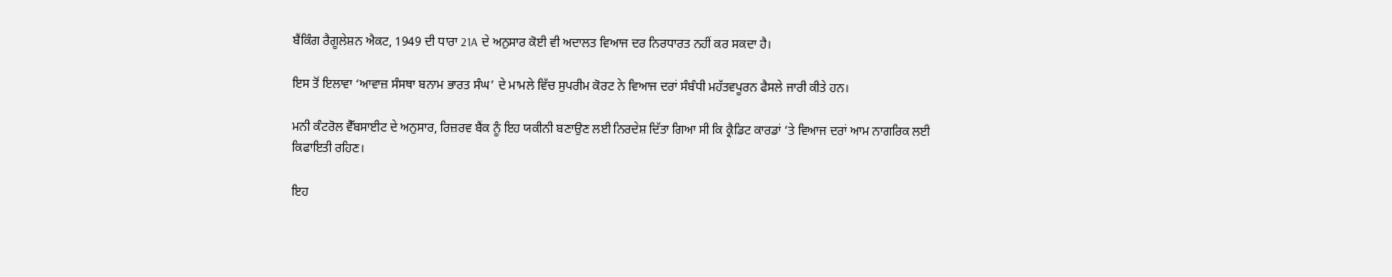ਬੈਂਕਿੰਗ ਰੈਗੂਲੇਸ਼ਨ ਐਕਟ, 1949 ਦੀ ਧਾਰਾ 21A ਦੇ ਅਨੁਸਾਰ ਕੋਈ ਵੀ ਅਦਾਲਤ ਵਿਆਜ ਦਰ ਨਿਰਧਾਰਤ ਨਹੀਂ ਕਰ ਸਕਦਾ ਹੈ।

ਇਸ ਤੋਂ ਇਲਾਵਾ ‘ਆਵਾਜ਼ ਸੰਸਥਾ ਬਨਾਮ ਭਾਰਤ ਸੰਘ’ ਦੇ ਮਾਮਲੇ ਵਿੱਚ ਸੁਪਰੀਮ ਕੋਰਟ ਨੇ ਵਿਆਜ ਦਰਾਂ ਸੰਬੰਧੀ ਮਹੱਤਵਪੂਰਨ ਫੈਸਲੇ ਜਾਰੀ ਕੀਤੇ ਹਨ।

ਮਨੀ ਕੰਟਰੋਲ ਵੈੱਬਸਾਈਟ ਦੇ ਅਨੁਸਾਰ, ਰਿਜ਼ਰਵ ਬੈਂਕ ਨੂੰ ਇਹ ਯਕੀਨੀ ਬਣਾਉਣ ਲਈ ਨਿਰਦੇਸ਼ ਦਿੱਤਾ ਗਿਆ ਸੀ ਕਿ ਕ੍ਰੈਡਿਟ ਕਾਰਡਾਂ ‘ਤੇ ਵਿਆਜ ਦਰਾਂ ਆਮ ਨਾਗਰਿਕ ਲਈ ਕਿਫਾਇਤੀ ਰਹਿਣ।

ਇਹ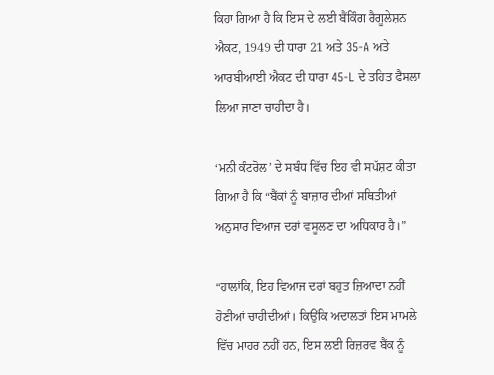ਕਿਹਾ ਗਿਆ ਹੈ ਕਿ ਇਸ ਦੇ ਲਈ ਬੈਂਕਿੰਗ ਰੈਗੂਲੇਸ਼ਨ ਐਕਟ, 1949 ਦੀ ਧਾਰਾ 21 ਅਤੇ 35-A ਅਤੇ ਆਰਬੀਆਈ ਐਕਟ ਦੀ ਧਾਰਾ 45-L ਦੇ ਤਹਿਤ ਫੈਸਲਾ ਲਿਆ ਜਾਣਾ ਚਾਹੀਦਾ ਹੈ।

‘ਮਨੀ ਕੰਟਰੋਲ’ ਦੇ ਸਬੰਧ ਵਿੱਚ ਇਹ ਵੀ ਸਪੱਸ਼ਟ ਕੀਤਾ ਗਿਆ ਹੈ ਕਿ “ਬੈਂਕਾਂ ਨੂੰ ਬਾਜ਼ਾਰ ਦੀਆਂ ਸਥਿਤੀਆਂ ਅਨੁਸਾਰ ਵਿਆਜ ਦਰਾਂ ਵਸੂਲਣ ਦਾ ਅਧਿਕਾਰ ਹੈ।”

“ਹਾਲਾਂਕਿ, ਇਹ ਵਿਆਜ ਦਰਾਂ ਬਹੁਤ ਜ਼ਿਆਦਾ ਨਹੀਂ ਹੋਣੀਆਂ ਚਾਹੀਦੀਆਂ। ਕਿਉਂਕਿ ਅਦਾਲਤਾਂ ਇਸ ਮਾਮਲੇ ਵਿੱਚ ਮਾਹਰ ਨਹੀਂ ਹਨ, ਇਸ ਲਈ ਰਿਜ਼ਰਵ ਬੈਂਕ ਨੂੰ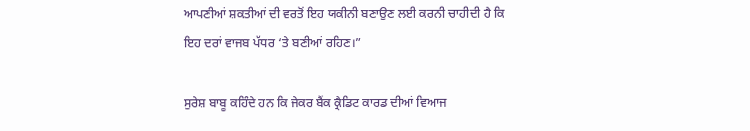ਆਪਣੀਆਂ ਸ਼ਕਤੀਆਂ ਦੀ ਵਰਤੋਂ ਇਹ ਯਕੀਨੀ ਬਣਾਉਣ ਲਈ ਕਰਨੀ ਚਾਹੀਦੀ ਹੈ ਕਿ ਇਹ ਦਰਾਂ ਵਾਜਬ ਪੱਧਰ ‘ਤੇ ਬਣੀਆਂ ਰਹਿਣ।”

ਸੁਰੇਸ਼ ਬਾਬੂ ਕਹਿੰਦੇ ਹਨ ਕਿ ਜੇਕਰ ਬੈਂਕ ਕ੍ਰੈਡਿਟ ਕਾਰਡ ਦੀਆਂ ਵਿਆਜ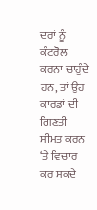ਦਰਾਂ ਨੂੰ ਕੰਟਰੋਲ ਕਰਨਾ ਚਾਹੁੰਦੇ ਹਨ, ਤਾਂ ਉਹ ਕਾਰਡਾਂ ਦੀ ਗਿਣਤੀ ਸੀਮਤ ਕਰਨ ‘ਤੇ ਵਿਚਾਰ ਕਰ ਸਕਦੇ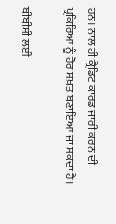ਹਨ। ਨਾਲ ਹੀ ਕ੍ਰੈਡਿਟ ਕਾਰਡ ਜਾਰੀ ਕਰਨ ਦੀ ਪ੍ਰਕਿਰਿਆ ਨੂੰ ਹੋਰ ਸਖ਼ਤ ਬਣਾਇਆ ਜਾ ਸਕਦਾ ਹੈ।

ਬੀਬੀਸੀ ਲਈ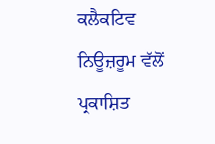ਕਲੈਕਟਿਵ ਨਿਊਜ਼ਰੂਮ ਵੱਲੋਂ ਪ੍ਰਕਾਸ਼ਿਤ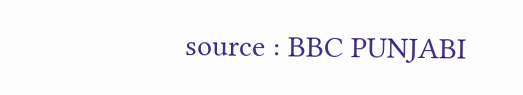source : BBC PUNJABI